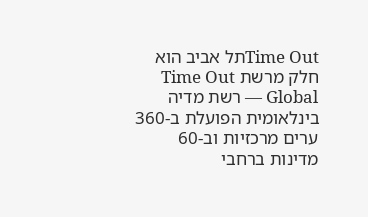Time Outתל אביב הוא חלק מרשת Time Out Global — רשת מדיה בינלאומית הפועלת ב-360 ערים מרכזיות וב-60 מדינות ברחבי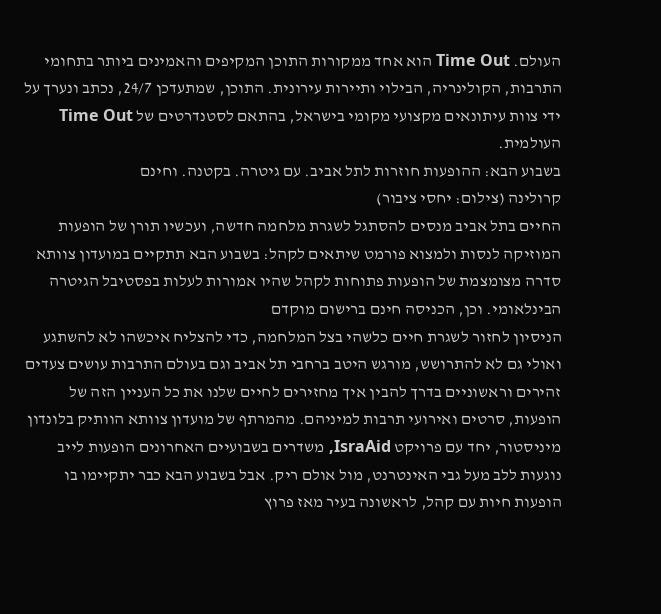העולם. Time Out הוא אחד ממקורות התוכן המקיפים והאמינים ביותר בתחומי התרבות, הקולינריה, הבילוי ותיירות עירונית. התוכן, שמתעדכן 24/7, נכתב ונערך על ידי צוות עיתונאים מקצועי מקומי בישראל, בהתאם לסטנדרטים של Time Out העולמית.
בשבוע הבא: ההופעות חוזרות לתל אביב. עם גיטרה. בקטנה. וחינם
קרולינה (צילום: יחסי ציבור)
החיים בתל אביב מנסים להסתגל לשגרת מלחמה חדשה, ועכשיו תורן של הופעות המוזיקה לנסות ולמצוא פורמט שיתאים לקהל: בשבוע הבא תתקיים במועדון צוותא סדרה מצומצמת של הופעות פתוחות לקהל שהיו אמורות לעלות בפסטיבל הגיטרה הבינלאומי. וכן, הכניסה חינם ברישום מוקדם
הניסיון לחזור לשגרת חיים כלשהי בצל המלחמה, כדי להצליח איכשהו לא להשתגע ואולי גם לא להתרושש, מורגש היטב ברחבי תל אביב וגם בעולם התרבות עושים צעדים זהירים וראשוניים בדרך להבין איך מחזירים לחיים שלנו את כל העניין הזה של הופעות, סרטים ואירועי תרבות למיניהם. מהמרתף של מועדון צוותא הוותיק בלונדון מיניסטור, יחד עם פרויקט IsraAid, משדרים בשבועיים האחרונים הופעות לייב נוגעות ללב מעל גבי האינטרנט, מול אולם ריק. אבל בשבוע הבא כבר יתקיימו בו הופעות חיות עם קהל, לראשונה בעיר מאז פרוץ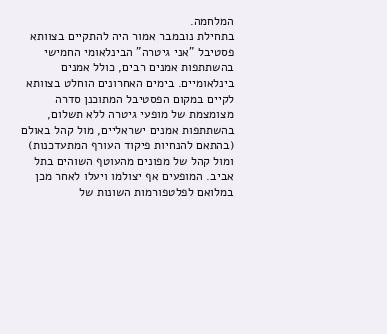המלחמה.
בתחילת נובמבר אמור היה להתקיים בצוותא פסטיבל "אני גיטרה" הבינלאומי החמישי בהשתתפות אמנים רבים, כולל אמנים בינלאומיים. בימים האחרונים הוחלט בצוותא לקיים במקום הפסטיבל המתוכנן סדרה מצומצמת של מופעי גיטרה ללא תשלום, בהשתתפות אמנים ישראליים, מול קהל באולם (בהתאם להנחיות פיקוד העורף המתעדכנות) ומול קהל של מפונים מהעוטף השוהים בתל אביב. המופעים אף יצולמו ויעלו לאחר מכן במלואם לפלטפורמות השונות של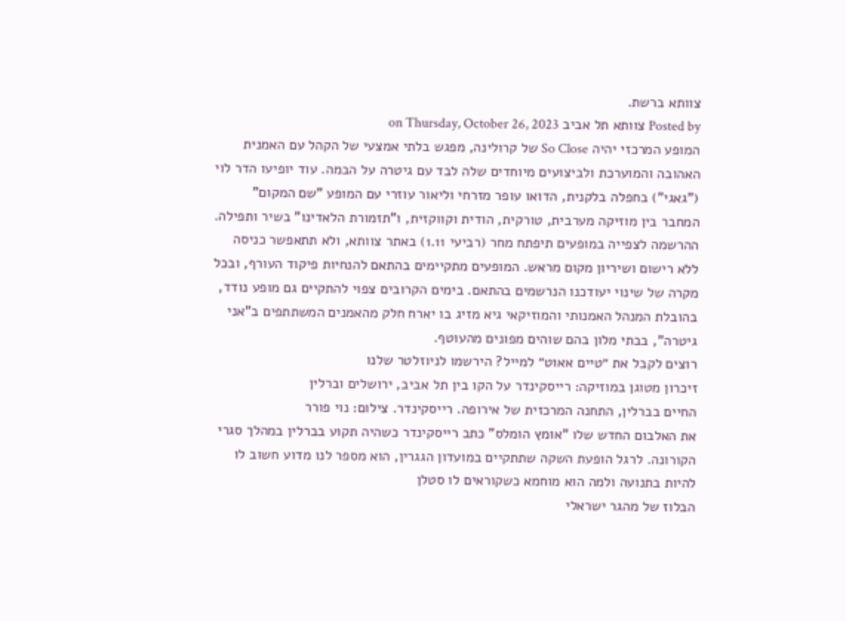צוותא ברשת.
Posted by צוותא תל אביב on Thursday, October 26, 2023
המופע המרכזי יהיה So Close של קרולינה, מפגש בלתי אמצעי של הקהל עם האמנית האהובה והמוערכת ולביצועים מיוחדים שלה לבד עם גיטרה על הבמה. עוד יופיעו הדר לוי ("גאגי") בחפלה בלקנית, הדואו עופר מזרחי וליאור עוזרי עם המופע "שם המקום" המחבר בין מוזיקה מערבית, טורקית, הודית וקווקזית, ו"תזמורת הלאדינו" בשיר ותפילה.
ההרשמה לצפייה במופעים תיפתח מחר (רביעי 1.11) באתר צוותא, ולא תתאפשר כניסה ללא רישום ושיריון מקום מראש. המופעים מתקיימים בהתאם להנחיות פיקוד העורף, ובכל מקרה של שינוי יעודכנו הנרשמים בהתאם. בימים הקרובים צפוי להתקיים גם מופע נודד, בהובלת המנהל האמנותי והמוזיקאי גיא מזיג בו יארח חלק מהאמנים המשתתפים ב"אני גיטרה", בבתי מלון בהם שוהים מפונים מהעוטף.
רוצים לקבל את ״טיים אאוט״ למייל? הירשמו לניוזלטר שלנו
זיכרון מטוגן במוזיקה: רייסקינדר על הקו בין תל אביב, ירושלים וברלין
החיים בברלין, התחנה המרכזית של אירופה. רייסקינדר. צילום: נוי פורר
את האלבום החדש שלו "אומץ הומלס" כתב רייסקינדר כשהיה תקוע בברלין במהלך סגרי הקורונה. לרגל הופעת השקה שתתקיים במועדון הגגרין, הוא מספר לנו מדוע חשוב לו להיות בתנועה ולמה הוא מוחמא כשקוראים לו סטלן
הבלוז של מהגר ישראלי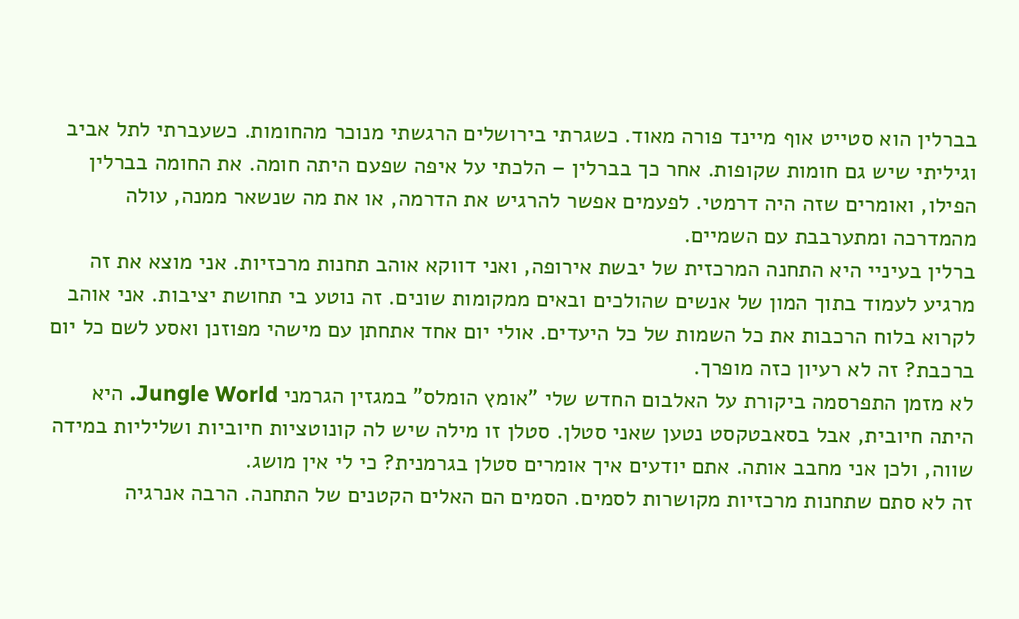בברלין הוא סטייט אוף מיינד פורה מאוד. כשגרתי בירושלים הרגשתי מנוכר מהחומות. כשעברתי לתל אביב וגיליתי שיש גם חומות שקופות. אחר כך בברלין – הלכתי על איפה שפעם היתה חומה. את החומה בברלין הפילו, ואומרים שזה היה דרמטי. לפעמים אפשר להרגיש את הדרמה, או את מה שנשאר ממנה, עולה מהמדרכה ומתערבבת עם השמיים.
ברלין בעיניי היא התחנה המרכזית של יבשת אירופה, ואני דווקא אוהב תחנות מרכזיות. אני מוצא את זה מרגיע לעמוד בתוך המון של אנשים שהולכים ובאים ממקומות שונים. זה נוטע בי תחושת יציבות. אני אוהב לקרוא בלוח הרכבות את כל השמות של כל היעדים. אולי יום אחד אתחתן עם מישהי מפוזנן ואסע לשם כל יום ברכבת? זה לא רעיון כזה מופרך.
לא מזמן התפרסמה ביקורת על האלבום החדש שלי "אומץ הומלס" במגזין הגרמני Jungle World. היא היתה חיובית, אבל בסאבטקסט נטען שאני סטלן. סטלן זו מילה שיש לה קונוטציות חיוביות ושליליות במידה שווה, ולכן אני מחבב אותה. אתם יודעים איך אומרים סטלן בגרמנית? כי לי אין מושג.
זה לא סתם שתחנות מרכזיות מקושרות לסמים. הסמים הם האלים הקטנים של התחנה. הרבה אנרגיה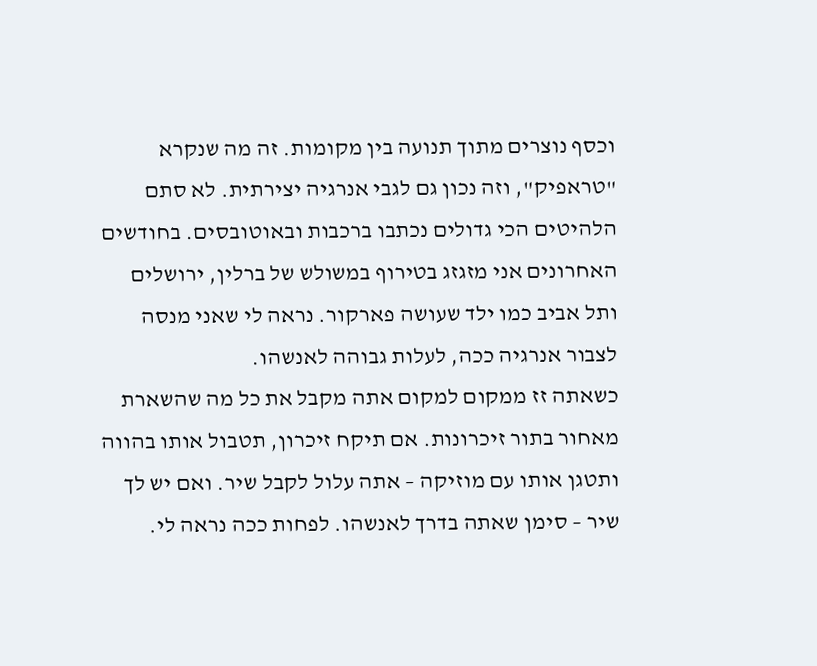וכסף נוצרים מתוך תנועה בין מקומות. זה מה שנקרא "טראפיק", וזה נכון גם לגבי אנרגיה יצירתית. לא סתם הלהיטים הכי גדולים נכתבו ברכבות ובאוטובסים. בחודשים האחרונים אני מזגזג בטירוף במשולש של ברלין, ירושלים ותל אביב כמו ילד שעושה פארקור. נראה לי שאני מנסה לצבור אנרגיה ככה, לעלות גבוהה לאנשהו.
כשאתה זז ממקום למקום אתה מקבל את כל מה שהשארת מאחור בתור זיכרונות. אם תיקח זיכרון, תטבול אותו בהווה ותטגן אותו עם מוזיקה – אתה עלול לקבל שיר. ואם יש לך שיר – סימן שאתה בדרך לאנשהו. לפחות ככה נראה לי.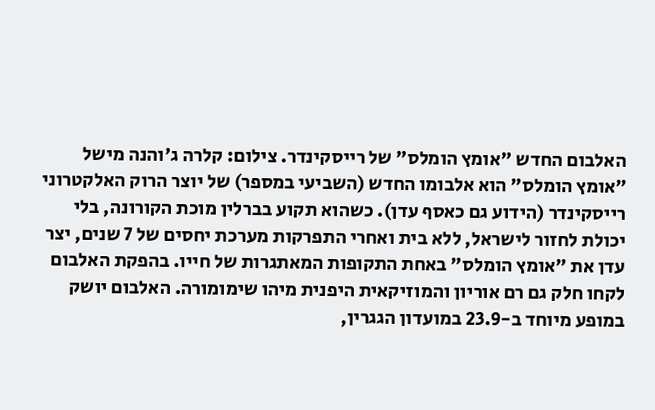האלבום החדש "אומץ הומלס" של רייסקינדר. צילום: קלרה ג'והנה מישל
"אומץ הומלס" הוא אלבומו החדש (השביעי במספר) של יוצר הרוק האלקטרוני רייסקינדר (הידוע גם כאסף עדן). כשהוא תקוע בברלין מוכת הקורונה, בלי יכולת לחזור לישראל, ללא בית ואחרי התפרקות מערכת יחסים של 7 שנים, יצר עדן את "אומץ הומלס" באחת התקופות המאתגרות של חייו. בהפקת האלבום לקחו חלק גם רם אוריון והמוזיקאית היפנית מיהו שימומורה. האלבום יושק במופע מיוחד ב-23.9 במועדון הגגרין,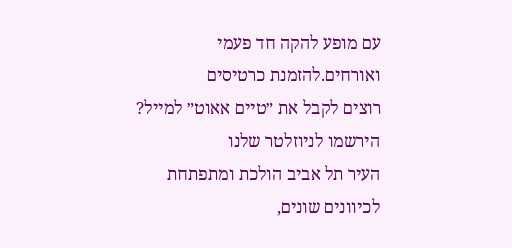עם מופע להקה חד פעמי ואורחים.להזמנת כרטיסים
רוצים לקבל את ״טיים אאוט״ למייל? הירשמו לניוזלטר שלנו
העיר תל אביב הולכת ומתפתחת לכיוונים שונים,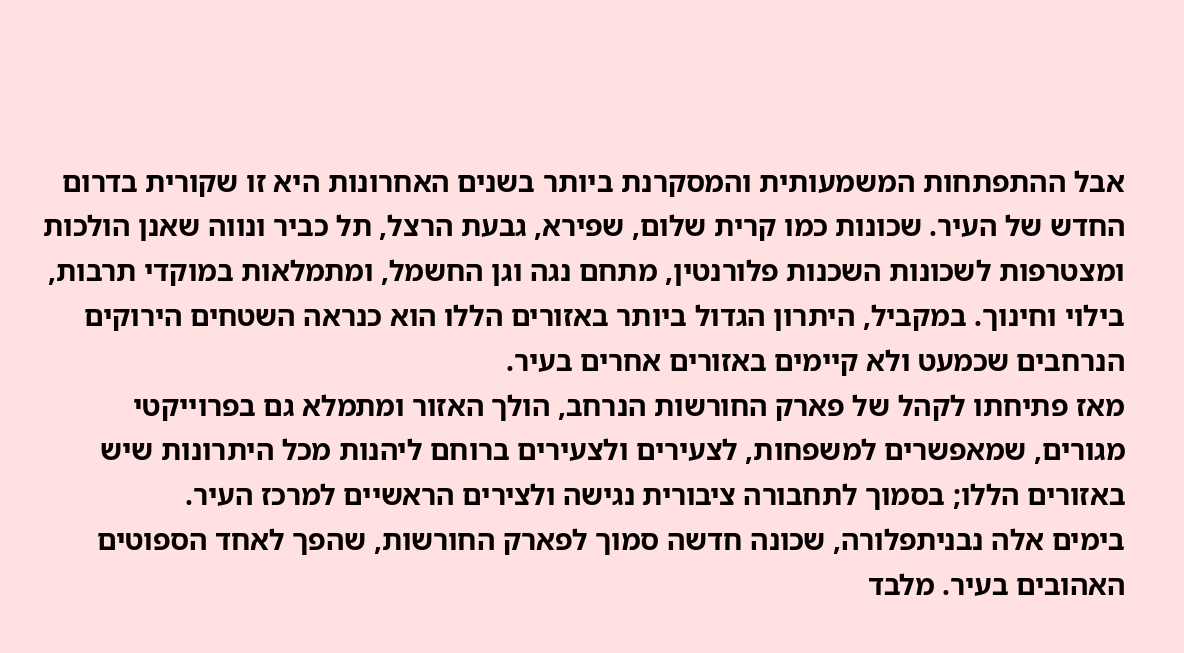אבל ההתפתחות המשמעותית והמסקרנת ביותר בשנים האחרונות היא זו שקורית בדרום החדש של העיר. שכונות כמו קרית שלום, שפירא, גבעת הרצל, תל כביר ונווה שאנן הולכות ומצטרפות לשכונות השכנות פלורנטין, מתחם נגה וגן החשמל, ומתמלאות במוקדי תרבות, בילוי וחינוך. במקביל, היתרון הגדול ביותר באזורים הללו הוא כנראה השטחים הירוקים הנרחבים שכמעט ולא קיימים באזורים אחרים בעיר.
מאז פתיחתו לקהל של פארק החורשות הנרחב, הולך האזור ומתמלא גם בפרוייקטי מגורים, שמאפשרים למשפחות, לצעירים ולצעירים ברוחם ליהנות מכל היתרונות שיש באזורים הללו; בסמוך לתחבורה ציבורית נגישה ולצירים הראשיים למרכז העיר.
בימים אלה נבניתפלורה, שכונה חדשה סמוך לפארק החורשות, שהפך לאחד הספוטים האהובים בעיר. מלבד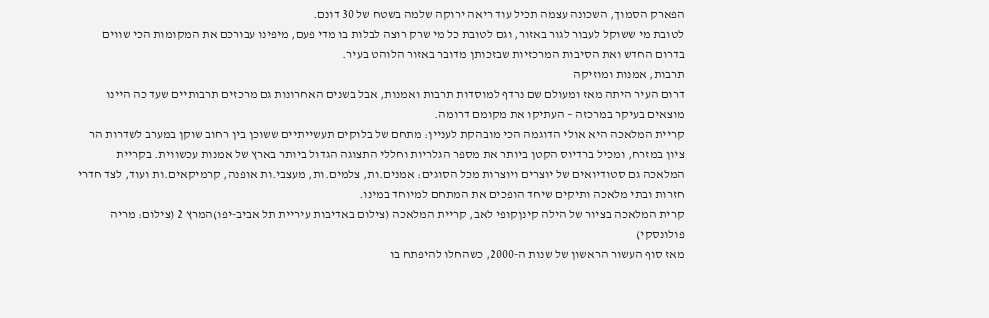הפארק הסמוך, השכונה עצמה תכיל עוד ריאה ירוקה שלמה בשטח של 30 דונם.
לטובת מי ששוקל לעבור לגור באזור, וגם לטובת כל מי שרק רוצה לבלות בו מדי פעם, מיפינו עבורכם את המקומות הכי שווים בדרום החדש ואת הסיבות המרכזיות שבזכותן מדובר באזור הלוהט בעיר.
תרבות, אמנות ומוזיקה
דרום העיר היתה מאז ומעולם שם נרדף למוסדות תרבות ואמנות, אבל בשנים האחרונות גם מרכזים תרבותיים שעד כה היינו מוצאים בעיקר במרכזה – העתיקו את מקומם דרומה.
קריית המלאכה היא אולי הדוגמה הכי מובהקת לעניין: מתחם של בלוקים תעשייתיים ששוכן בין רחוב שוקן במערב לשדרות הר ציון במזרח, ומכיל ברדיוס הקטן ביותר את מספר הגלריות וחללי התצוגה הגדול ביותר בארץ של אמנות עכשווית. בקריית המלאכה גם סטודיואים של יוצרים ויוצרות מכל הסוגים: אמנים.ות, צלמים.ות, מעצבי.ות אופנה, קרמיקאים.ות ועוד, לצד חדרי חזרות ובתי מלאכה ותיקים שיחד הופכים את המתחם למיוחד במינו.
קרית המלאכה בציור של הילה קינןקופי לאב, קריית המלאכה (צילום באדיבות עיריית תל אביב-יפו)המרץ 2 (צילום: מריה פולונסקי)
מאז סוף העשור הראשון של שנות ה-2000, כשהחלו להיפתח בו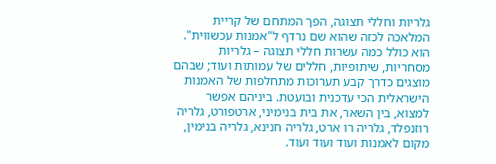גלריות וחללי תצוגה, הפך המתחם של קריית המלאכה לכזה שהוא שם נרדף ל"אמנות עכשווית". הוא כולל כמה עשרות חללי תצוגה – גלריות מסחריות, שיתופיות, חללים של עמותות ועוד; שבהם מוצגים כדרך קבע תערוכות מתחלפות של האמנות הישראלית הכי עדכנית ובועטת. ביניהם אפשר למצוא, בין השאר, את בית בנימיני, ארטפורט, גלריה רוזנפלד, גלריה רו ארט, גלריה חנינא, גלריה בנימין, מקום לאמנות ועוד ועוד ועוד.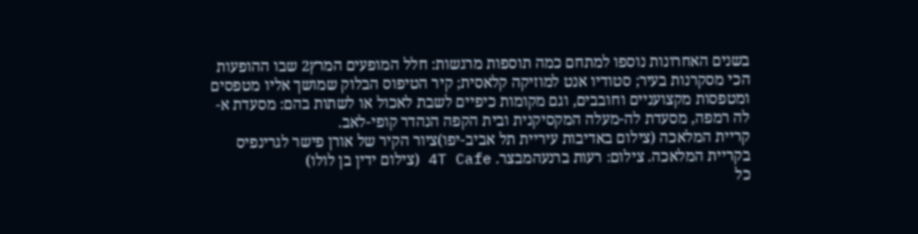בשנים האחרונות נוספו למתחם כמה תוספות מרגשות: חלל המופעים המרץ2 שבו ההופעות הכי מסקרנות בעיר; סטודיו אנט למוזיקה קלאסית; קיר הטיפוס הבלוק שמושך אליו מטפסים ומטפסות מקצועניים וחובבים, וגם מקומות כיפיים לשבת לאכול או לשתות בהם: מסעדת א-לה רמפה, מסעדת לה-מעלה המקסיקנית ובית הקפה הנהדר קופי-לאב.
קריית המלאכה (צילום באדיבות עיריית תל אביב-יפו)ציור הקיר של אורן פישר לגרינפיס בקריית המלאכה. צילום: רעות ברנעהמבצר. 4T Cafe (צילום ידין בן לולו)
כל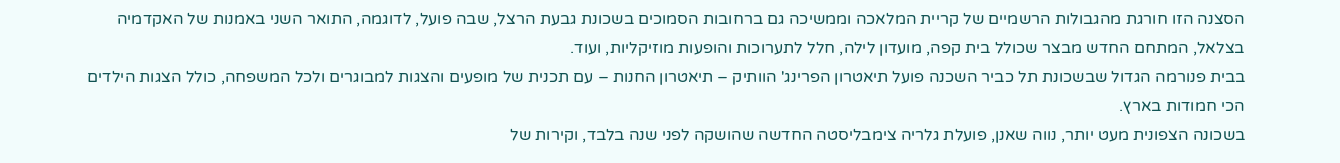הסצנה הזו חורגת מהגבולות הרשמיים של קריית המלאכה וממשיכה גם ברחובות הסמוכים בשכונת גבעת הרצל, שבה פועל, לדוגמה, התואר השני באמנות של האקדמיה בצלאל, המתחם החדש מבצר שכולל בית קפה, מועדון לילה, חלל לתערוכות והופעות מוזיקליות, ועוד.
בבית פנורמה הגדול שבשכונת תל כביר השכנה פועל תיאטרון הפרינג' הוותיק – תיאטרון החנות – עם תכנית של מופעים והצגות למבוגרים ולכל המשפחה, כולל הצגות הילדים הכי חמודות בארץ.
בשכונה הצפונית מעט יותר, נווה שאנן, פועלת גלריה צימבליסטה החדשה שהושקה לפני שנה בלבד, וקירות של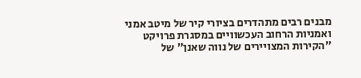מבנים רבים מתהדרים בציורי קיר של מיטב אמני ואמניות הרחוב העכשוויים במסגרת פרויקט "הקירות המצויירים של נווה שאנן" של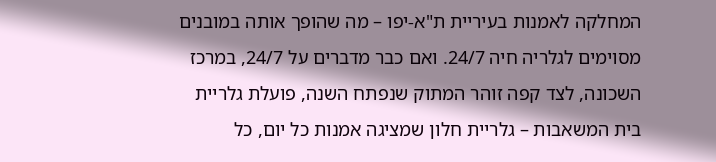המחלקה לאמנות בעיריית ת"א-יפו – מה שהופך אותה במובנים מסוימים לגלריה חיה 24/7. ואם כבר מדברים על 24/7, במרכז השכונה, לצד קפה זוהר המתוק שנפתח השנה, פועלת גלריית בית המשאבות – גלריית חלון שמציגה אמנות כל יום, כל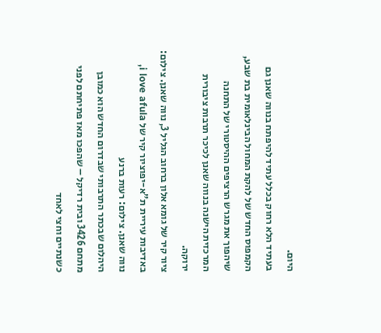היום.
בעתיד הלא רחוק בכלל עתיד להיפתח בנווה שאנן גם הקמפוס החדש של להקת המחול הבינלאומית בת שבע, שיהפוך את מגרש הרציפים ההיסטורי של התחנה המרכזית הישנה בנווה שאנן לכיכר תרבות ציבורית ירוקה.
ציור קיר של גומא אלון ברחוב הגליל 3, נווה שאנן. צילום: באדיבות עיריית ת"א-יפוציור קיר של i love afula, נווה שאנן. צילום: רעות ברנע
היהלום שבכתר התרבותי שבדרום החדש הוא כמובן מתחם 3426 ובית רדיקל – שהפכו מאז פתיחתם לפני כשנתיים וחצי לאחד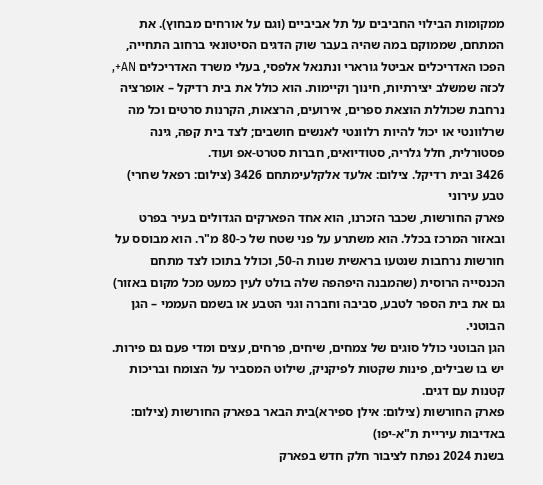ממקומות הבילוי החביבים על תל אביביים (וגם על אורחים מבחוץ). את המתחם, שממוקם במה שהיה בעבר שוק הדגים הסיטונאי ברחוב התחייה, הפכו האדריכלים אביטל גורארי ונתנאל אלפסי, בעלי משרד האדריכלים AN+, לכזה שמשלב יצירתיות, חינוך וקיימות. הוא כולל את בית רדיקל – אופרציה נרחבת שכוללת הוצאת ספרים, אירועים, הרצאות, הקרנות סרטים וכל מה שרלוונטי או יכול להיות רלוונטי לאנשים חושבים; לצד בית קפה, גינה פסטורלית, חלל גלריה, סטודיואים, חברות סטרט-אפ ועוד.
3426 ובית רדיקל. צילום: אלעד אלקלעימתחם 3426 (צילום: רפאל שחרי)
טבע עירוני
פארק החורשות, שכבר הזכרנו, הוא אחד הפארקים הגדולים בעיר בפרט ובאזור המרכז בכלל. הוא משתרע על פני שטח של כ-80 מ"ר. הוא מבוסס על חורשות נרחבות שנטעו בראשית שנות ה-50, וכולל בתוכו לצד מתחם הכנסייה הרוסית (שהמבנה היפהפה שלה בולט לעין כמעט מכל מקום באזור) גם את בית הספר לטבע, סביבה וחברה וגני הטבע או בשמם העממי – הגן הבוטני.
הגן הבוטני כולל סוגים של צמחים, שיחים, פרחים, עצים ומדי פעם גם פירות. יש בו שבילים, פינות שקטות לפיקניק, שילוט המסביר על הצומח ובריכות קטנות עם דגים.
פארק החורשות (צילום: אילן ספירא)בית הבאר בפארק החורשות (צילום: באדיבות עיריית ת"א-יפו)
בשנת 2024 נפתח לציבור חלק חדש בפארק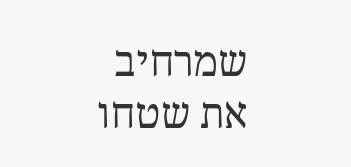שמרחיב את שטחו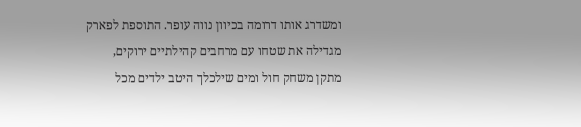ומשדרג אותו דרומה בכיוון נווה עופר. התוספת לפארק מגדילה את שטחו עם מרחבים קהילתיים ירוקים, מתקן משחק חול ומים שילכלך היטב ילדים מכל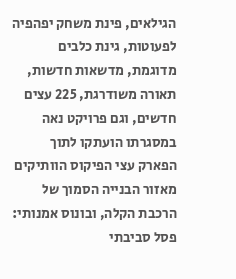הגילאים, פינת משחק יפהפיה לפעוטות, גינת כלבים מדוגמת, מדשאות חדשות, תאורה משודרגת, 225 עצים חדשים, וגם פרויקט נאה במסגרתו הועתקו לתוך הפארק עצי הפיקוס הוותיקים מאזור הבנייה הסמוך של הרכבת הקלה, ובונוס אמנותי: פסל סביבתי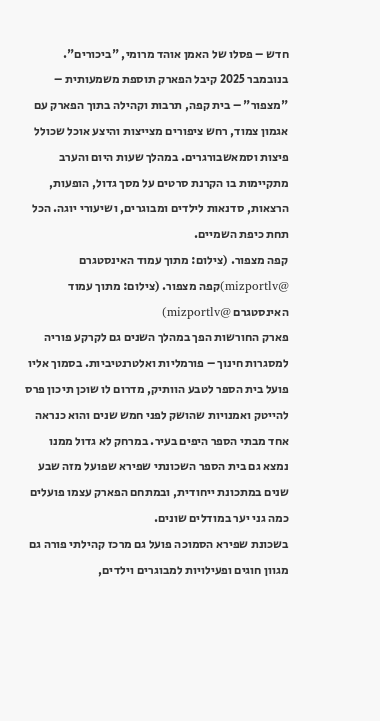חדש – פסלו של האמן אוהד מרומי, "ביכורים".
בנובמבר 2025 קיבל הפארק תוספת משמעותית – "מצפור" – בית קפה, תרבות וקהילה בתוך הפארק עם אגמון צמוד, רחש ציפורים מצייצות והיצע אוכל שכולל פיצות וסמאשבורגרים. במהלך שעות היום והערב מתקיימות בו הקרנת סרטים על מסך גדול, הופעות, הרצאות, סדנאות לילדים ומבוגרים, ושיעורי יוגה. הכל תחת כיפת השמיים.
קפה מצפור. (צילום: מתוך עמוד האינסטגרם @mizportlv)קפה מצפור. (צילום: מתוך עמוד האינסטגרם @mizportlv)
פארק החורשות הפך במהלך השנים גם לקרקע פוריה למסגרות חינוך – פורמליות ואלטרנטיביות. בסמוך אליו פועל בית הספר לטבע הוותיק, מדרום לו שוכן תיכון פרס להייטק ואמנויות שהושק לפני חמש שנים והוא כנראה אחד מבתי הספר היפים בעיר. במרחק לא גדול ממנו נמצא גם בית הספר השכונתי שפירא שפועל מזה שבע שנים במתכונת ייחודית, ובמתחם הפארק עצמו פועלים כמה גני יער במודלים שונים.
בשכונת שפירא הסמוכה פועל גם מרכז קהילתי פורה גם מגוון חוגים ופעילויות למבוגרים וילדים,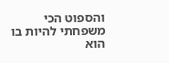והספוט הכי משפחתי להיות בו הוא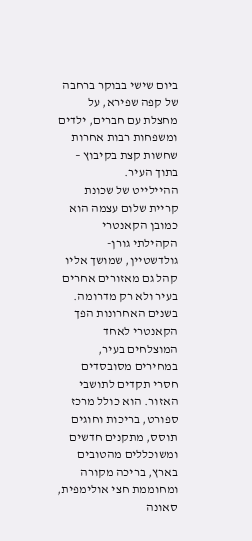ביום שישי בבוקר ברחבה של קפה שפירא, על מחצלת עם חברים, ילדים ומשפחות רבות אחרות שחשות קצת בקיבוץ – בתוך העיר.
ההיילייט של שכונת קריית שלום עצמה הוא כמובן הקאנטרי הקהילתי גורן-גולדשטיין, שמושך אליו קהל גם מאזורים אחרים בעיר ולא רק מדרומה. בשנים האחרונות הפך הקאנטרי לאחד המוצלחים בעיר, במחירים מסובסדים חסרי תקדים לתושבי האזור. הוא כולל מרכז ספורט, בריכות וחוגים תוסס, מתקנים חדשים ומשוכללים מהטובים בארץ, בריכה מקורה ומחוממת חצי אולימפית, סאונה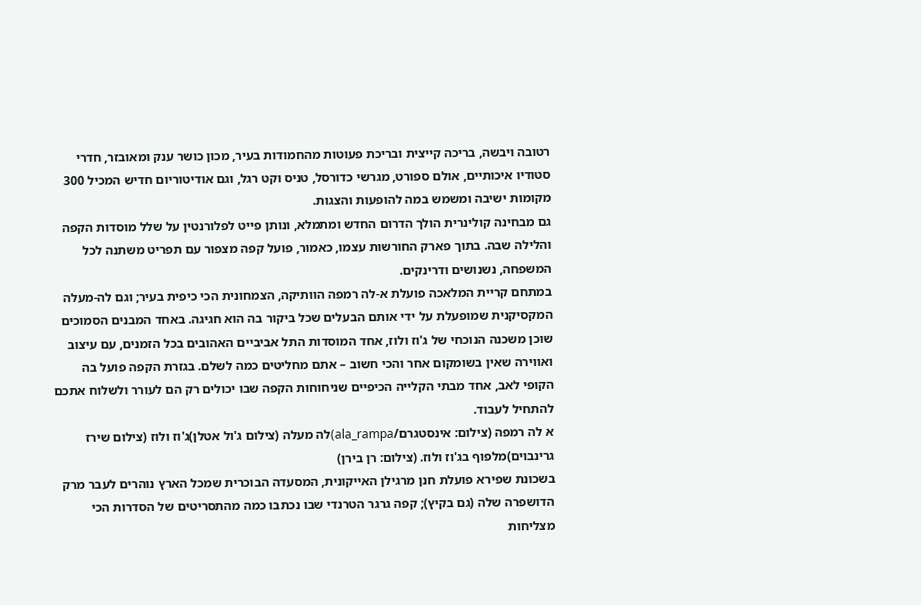רטובה ויבשה, בריכה קייצית ובריכת פעוטות מהחמודות בעיר, מכון כושר ענק ומאובזר, חדרי סטודיו איכותיים, אולם ספורט, מגרשי כדורסל, טניס וקט רגל, וגם אודיטוריום חדיש המכיל 300 מקומות ישיבה ומשמש במה להופעות והצגות.
גם מבחינה קולינרית הולך הדרום החדש ומתמלא, ונותן פייט לפלורנטין על שלל מוסדות הקפה והלילה שבה. בתוך פארק החורשות עצמו, כאמור, פועל קפה מצפור עם תפריט משתנה לכל המשפחה, נשנושים ודרינקים.
במתחם קריית המלאכה פועלת א-לה רמפה הוותיקה, הצמחונית הכי כיפית בעיר; וגם לה-מעלה המקסיקנית שמופעלת על ידי אותם הבעלים שכל ביקור בה הוא חגיגה. באחד המבנים הסמוכים שוכן משכנה הנוכחי של ג'וז ולוז, אחד המוסדות התל אביביים האהובים בכל הזמנים, עם עיצוב ואווירה שאין בשומקום אחר והכי חשוב – אתם מחליטים כמה לשלם. בגזרת הקפה פועל בה הקופי לאב, אחד מבתי הקלייה הכיפיים שניחוחות הקפה שבו יכולים רק הם לעורר ולשלוח אתכם להתחיל לעבוד.
א לה רמפה (צילום: אינסטגרם/ala_rampa)לה מעלה (צילום ג'ול אטלן)ג'וז ולוז (צילום שירז גרינבוים)מלפוף בג'וז ולוז. (צילום: רן בירן)
בשכונת שפירא פועלת חנן מרגילן האייקונית, המסעדה הבוכרית שמכל הארץ נוהרים לעבר מרק הדושפרה שלה (גם בקיץ); קפה גרגר הטרנדי שבו נכתבו כמה מהתסריטים של הסדרות הכי מצליחות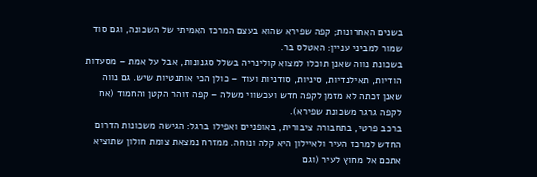בשנים האחרונות; קפה שפירא שהוא בעצם המרכז האמיתי של השכונה, וגם סוד שמור למביני עניין: האטלס בר.
בשכונת נווה שאנן תוכלו למצוא קולינריה בשלל סגנונות, אבל על אמת – מסעדות הודיות, תאילנדיות, סיניות, סודניות ועוד – כולן הכי אותנטיות שיש. גם נווה שאנן זכתה לא מזמן לקפה חדש ועכשווי משלה – קפה זוהר הקטן והחמוד (אח לקפה גרגר משכונת שפירא).
ברכב פרטי, בתחבורה ציבורית, באופניים ואפילו ברגל: הגישה משכונות הדרום החדש למרכז העיר ולאיילון היא קלה ונוחה. ממזרח נמצאת צומת חולון שתוציא אתכם אל מחוץ לעיר (וגם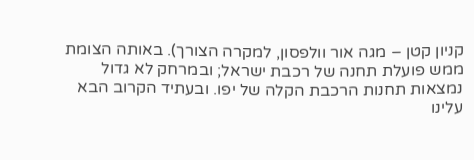קניון קטן – מגה אור וולפסון, למקרה הצורך). באותה הצומת ממש פועלת תחנה של רכבת ישראל; ובמרחק לא גדול נמצאות תחנות הרכבת הקלה של יפו. ובעתיד הקרוב הבא עלינו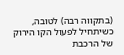(בתקווה רבה) לטובה, כשיתחיל לפעול הקו הירוק של הרכבת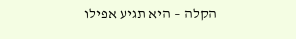הקלה – היא תגיע אפילו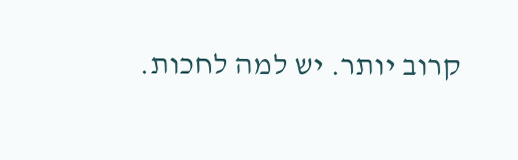קרוב יותר. יש למה לחכות.